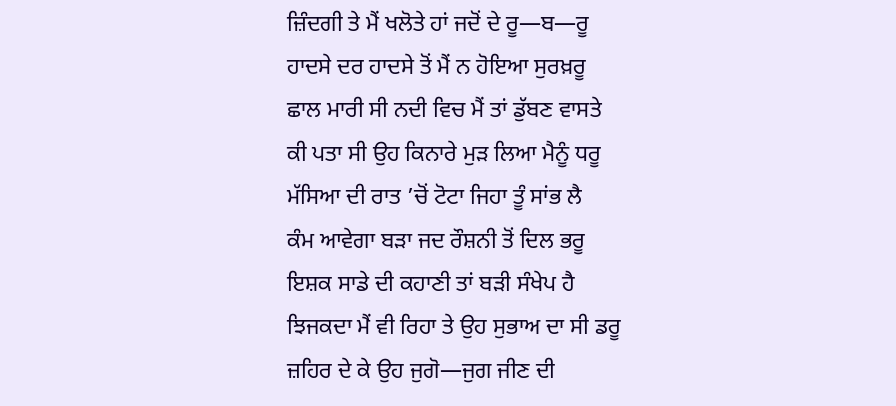ਜ਼ਿੰਦਗੀ ਤੇ ਮੈਂ ਖਲੋਤੇ ਹਾਂ ਜਦੋਂ ਦੇ ਰੂ—ਬ—ਰੂ
ਹਾਦਸੇ ਦਰ ਹਾਦਸੇ ਤੋਂ ਮੈਂ ਨ ਹੋਇਆ ਸੁਰਖ਼ਰੂ
ਛਾਲ ਮਾਰੀ ਸੀ ਨਦੀ ਵਿਚ ਮੈਂ ਤਾਂ ਡੁੱਬਣ ਵਾਸਤੇ
ਕੀ ਪਤਾ ਸੀ ਉਹ ਕਿਨਾਰੇ ਮੁੜ ਲਿਆ ਮੈਨੂੰ ਧਰੂ
ਮੱਸਿਆ ਦੀ ਰਾਤ ’ਚੋਂ ਟੋਟਾ ਜਿਹਾ ਤੂੰ ਸਾਂਭ ਲੈ
ਕੰਮ ਆਵੇਗਾ ਬੜਾ ਜਦ ਰੌਸ਼ਨੀ ਤੋਂ ਦਿਲ ਭਰੂ
ਇਸ਼ਕ ਸਾਡੇ ਦੀ ਕਹਾਣੀ ਤਾਂ ਬੜੀ ਸੰਖੇਪ ਹੈ
ਝਿਜਕਦਾ ਮੈਂ ਵੀ ਰਿਹਾ ਤੇ ਉਹ ਸੁਭਾਅ ਦਾ ਸੀ ਡਰੂ
ਜ਼ਹਿਰ ਦੇ ਕੇ ਉਹ ਜੁਗੋ—ਜੁਗ ਜੀਣ ਦੀ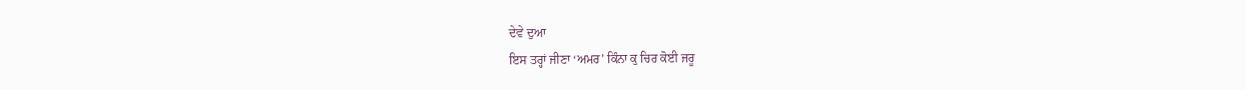ਦੇਵੇ ਦੁਆ
ਇਸ ਤਰ੍ਹਾਂ ਜੀਣਾ ‘ਅਮਰ’ ਕਿੰਨਾ ਕੁ ਚਿਰ ਕੋਈ ਜਰੂ